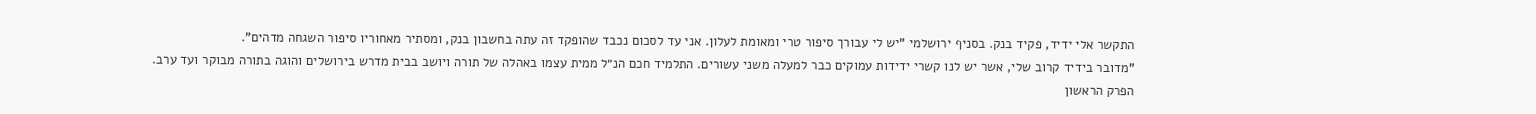התקשר אלי ידיד, פקיד בנק. בסניף ירושלמי "יש לי עבורך סיפור טרי ומאומת לעלון. אני עד לסכום נכבד שהופקד זה עתה בחשבון בנק, ומסתיר מאחוריו סיפור השגחה מדהים".
"מדובר בידיד קרוב שלי, אשר יש לנו קשרי ידידות עמוקים כבר למעלה משני עשורים. התלמיד חכם הנ״ל ממית עצמו באהלה של תורה ויושב בבית מדרש בירושלים והוגה בתורה מבוקר ועד ערב.
הפרק הראשון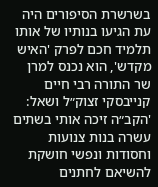בשרשרת הסיפורים היה עת הגיעו בנותיו של אותו תלמיד חכם לפרק 'האיש מקדש', הוא נכנס למרן שר התורה רבי חיים קנייבסקי זצוק״ל ושאל: 'הקב״ה זיכה אותי בשתים עשרה בנות צנועות וחסודות ונפשי חושקת להשיאם לחתנים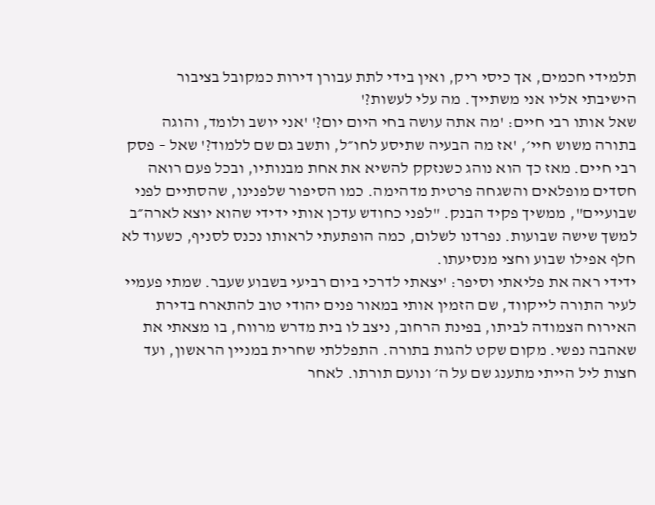תלמידי חכמים, אך כיסי ריק, ואין בידי לתת עבורן דירות כמקובל בציבור הישיבתי אליו אני משתייך. מה עלי לעשות?'
שאל אותו רבי חיים: 'מה אתה עושה בחי היום יום?' 'אני יושב ולומד, והוגה בתורה משוש חיי׳, 'אז מה הבעיה שתיסע לחו״ל, ותשב גם שם ללמוד?' שאל – פסק רבי חיים. מאז כך הוא נוהג כשנזקק להשיא את אחת מבנותיו, ובכל פעם רואה חסדים מופלאים והשגחה פרטית מדהימה. כמו הסיפור שלפנינו, שהסתיים לפני שבועיים", ממשיך פקיד הבנק. "לפני כחודש עדכן אותי ידידי שהוא יוצא לארה״ב למשך שישה שבועות. נפרדנו לשלום, כמה הופתעתי לראותו נכנס לסניף, כשעוד לא חלף אפילו שבוע וחצי מנסיעתו.
ידידי ראה את פליאתי וסיפר: 'יצאתי לדרכי ביום רביעי בשבוע שעבר. שמתי פעמיי לעיר התורה לייקווד, שם הזמין אותי במאור פנים יהודי טוב להתארח בדירת האירוח הצמודה לביתו, בפינת הרחוב, ניצב לו בית מדרש מרווח, בו מצאתי את שאהבה נפשי. מקום שקט להגות בתורה. התפללתי שחרית במניין הראשון, ועד חצות ליל הייתי מתענג שם על ה׳ ונועם תורתו. לאחר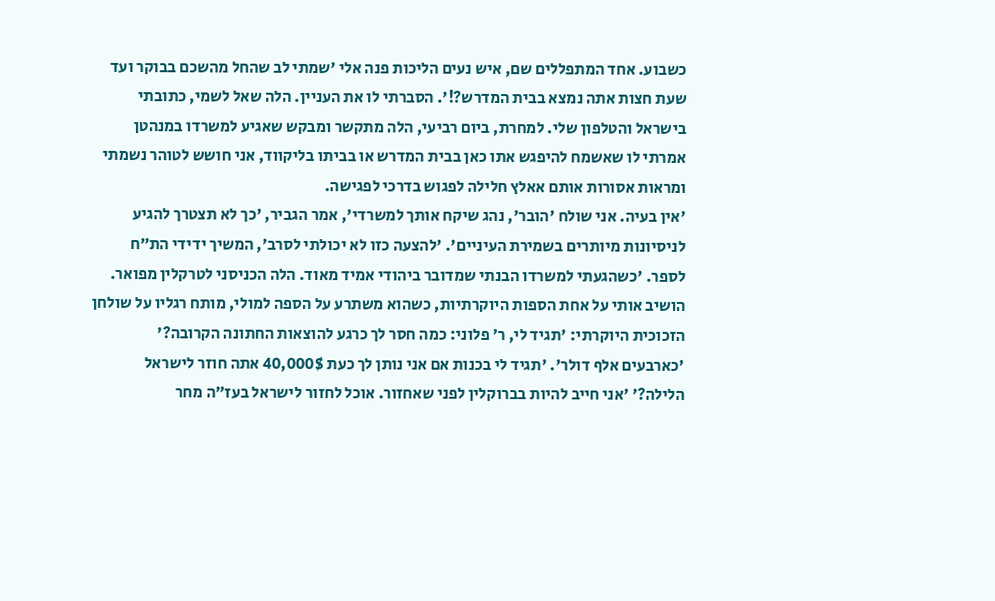כשבוע. אחד המתפללים שם, איש נעים הליכות פנה אלי 'שמתי לב שהחל מהשכם בבוקר ועד שעת חצות אתה נמצא בבית המדרש?!'. הסברתי לו את העניין. הלה שאל לשמי, כתובתי בישראל והטלפון שלי. למחרת, ביום רביעי, הלה מתקשר ומבקש שאגיע למשרדו במנהטן אמרתי לו שאשמח להיפגש אתו כאן בבית המדרש או בביתו בליקווד, אני חושש לטוהר נשמתי ומראות אסורות אותם אאלץ חלילה לפגוש בדרכי לפגישה.
'אין בעיה. אני שולח 'הובר', נהג שיקח אותך למשרדי', אמר הגביר, 'כך לא תצטרך להגיע לניסיונות מיותרים בשמירת העיניים'. 'להצעה כזו לא יכולתי לסרב׳, המשיך ידידי הת״ח לספר. 'כשהגעתי למשרדו הבנתי שמדובר ביהודי אמיד מאוד. הלה הכניסני לטרקלין מפואר. הושיב אותי על אחת הספות היוקרתיות, כשהוא משתרע על הספה למולי, מותח רגליו על שולחן הזכוכית היוקרתי: 'תגיד לי, ר׳ פלוני: כמה חסר לך כרגע להוצאות החתונה הקרובה?' 'כארבעים אלף דולר'. 'תגיד לי בכנות אם אני נותן לך כעת 40,000$ אתה חוזר לישראל הלילה?׳ 'אני חייב להיות בברוקלין לפני שאחזור. אוכל לחזור לישראל בעז״ה מחר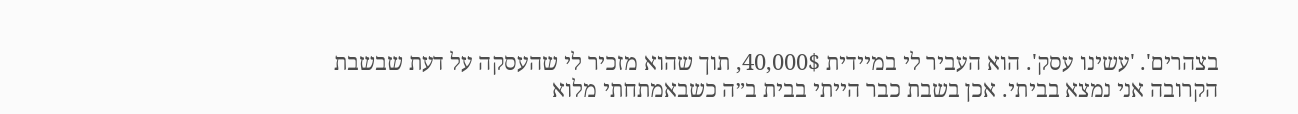בצהרים'. 'עשינו עסק'. הוא העביר לי במיידית 40,000$, תוך שהוא מזכיר לי שהעסקה על דעת שבשבת הקרובה אני נמצא בביתי. אכן בשבת כבר הייתי בבית ב״ה כשבאמתחתי מלוא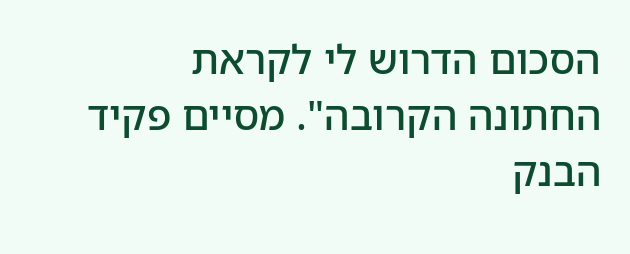הסכום הדרוש לי לקראת החתונה הקרובה". מסיים פקיד הבנק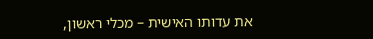את עדותו האישית – מכלי ראשון,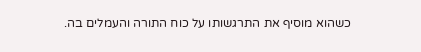כשהוא מוסיף את התרגשותו על כוח התורה והעמלים בה.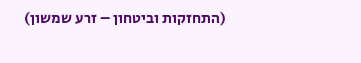(התחזקות וביטחון – זרע שמשון)